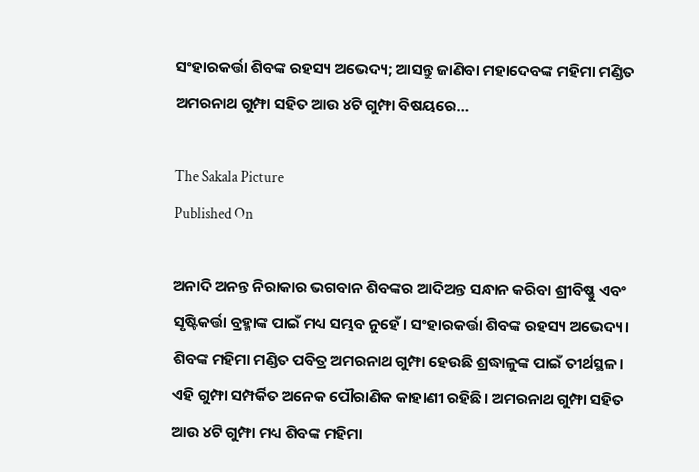ସଂହାରକର୍ତ୍ତା ଶିବଙ୍କ ରହସ୍ୟ ଅଭେଦ୍ୟ; ଆସନ୍ତୁ ଜାଣିବା ମହାଦେବଙ୍କ ମହିମା ମଣ୍ଡିତ ଅମରନାଥ ଗୁମ୍ଫା ସହିତ ଆଉ ୪ଟି ଗୁମ୍ଫା ବିଷୟରେ…

The Sakala Picture
Published On

ଅନାଦି ଅନନ୍ତ ନିରାକାର ଭଗବାନ ଶିବଙ୍କର ଆଦିଅନ୍ତ ସନ୍ଧାନ କରିବା ଶ୍ରୀବିଷ୍ଣୁ ଏବଂ ସୃଷ୍ଟିକର୍ତ୍ତା ବ୍ରହ୍ମାଙ୍କ ପାଇଁ ମଧ୍ୟ ସମ୍ଭବ ନୁହେଁ। ସଂହାରକର୍ତ୍ତା ଶିବଙ୍କ ରହସ୍ୟ ଅଭେଦ୍ୟ। ଶିବଙ୍କ ମହିମା ମଣ୍ଡିତ ପବିତ୍ର ଅମରନାଥ ଗୁମ୍ଫା ହେଉଛି ଶ୍ରଦ୍ଧାଳୁଙ୍କ ପାଇଁ ତୀର୍ଥସ୍ଥଳ। ଏହି ଗୁମ୍ଫା ସମ୍ପର୍କିତ ଅନେକ ପୌରାଣିକ କାହାଣୀ ରହିଛି। ଅମରନାଥ ଗୁମ୍ଫା ସହିତ ଆଉ ୪ଟି ଗୁମ୍ଫା ମଧ୍ୟ ଶିବଙ୍କ ମହିମା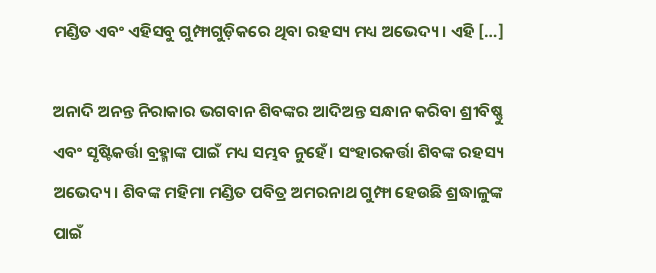ମଣ୍ଡିତ ଏବଂ ଏହିସବୁ ଗୁମ୍ଫାଗୁଡ଼ିକରେ ଥିବା ରହସ୍ୟ ମଧ୍ୟ ଅଭେଦ୍ୟ। ଏହି […]

ଅନାଦି ଅନନ୍ତ ନିରାକାର ଭଗବାନ ଶିବଙ୍କର ଆଦିଅନ୍ତ ସନ୍ଧାନ କରିବା ଶ୍ରୀବିଷ୍ଣୁ ଏବଂ ସୃଷ୍ଟିକର୍ତ୍ତା ବ୍ରହ୍ମାଙ୍କ ପାଇଁ ମଧ୍ୟ ସମ୍ଭବ ନୁହେଁ। ସଂହାରକର୍ତ୍ତା ଶିବଙ୍କ ରହସ୍ୟ ଅଭେଦ୍ୟ। ଶିବଙ୍କ ମହିମା ମଣ୍ଡିତ ପବିତ୍ର ଅମରନାଥ ଗୁମ୍ଫା ହେଉଛି ଶ୍ରଦ୍ଧାଳୁଙ୍କ ପାଇଁ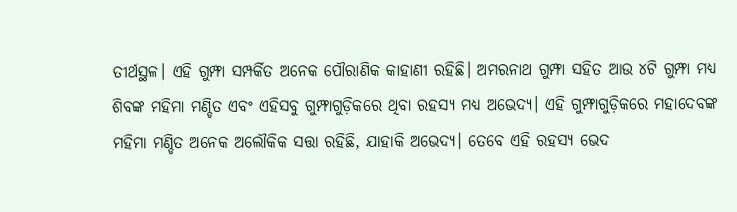ତୀର୍ଥସ୍ଥଳ। ଏହି ଗୁମ୍ଫା ସମ୍ପର୍କିତ ଅନେକ ପୌରାଣିକ କାହାଣୀ ରହିଛି। ଅମରନାଥ ଗୁମ୍ଫା ସହିତ ଆଉ ୪ଟି ଗୁମ୍ଫା ମଧ୍ୟ ଶିବଙ୍କ ମହିମା ମଣ୍ଡିତ ଏବଂ ଏହିସବୁ ଗୁମ୍ଫାଗୁଡ଼ିକରେ ଥିବା ରହସ୍ୟ ମଧ୍ୟ ଅଭେଦ୍ୟ। ଏହି ଗୁମ୍ଫାଗୁଡ଼ିକରେ ମହାଦେବଙ୍କ ମହିମା ମଣ୍ଡିତ ଅନେକ ଅଲୌକିକ ସତ୍ତା ରହିଛି, ଯାହାକି ଅଭେଦ୍ୟ। ତେବେ ଏହି ରହସ୍ୟ ଭେଦ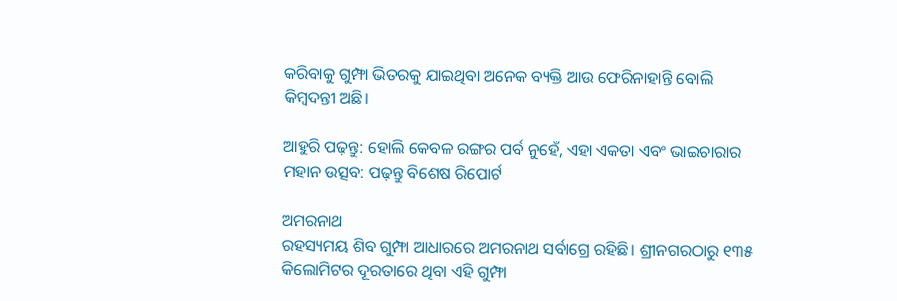କରିବାକୁ ଗୁମ୍ଫା ଭିତରକୁ ଯାଇଥିବା ଅନେକ ବ୍ୟକ୍ତି ଆଉ ଫେରିନାହାନ୍ତି ବୋଲି କିମ୍ବଦନ୍ତୀ ଅଛି।

ଆହୁରି ପଢ଼ନ୍ତୁ: ହୋଲି କେବଳ ରଙ୍ଗର ପର୍ବ ନୁହେଁ, ଏହା ଏକତା ଏବଂ ଭାଇଚାରାର ମହାନ ଉତ୍ସବ: ପଢ଼ନ୍ତୁ ବିଶେଷ ରିପୋର୍ଟ

ଅମରନାଥ
ରହସ୍ୟମୟ ଶିବ ଗୁମ୍ଫା ଆଧାରରେ ଅମରନାଥ ସର୍ବାଗ୍ରେ ରହିଛି। ଶ୍ରୀନଗରଠାରୁ ୧୩୫ କିଲୋମିଟର ଦୂରତାରେ ଥିବା ଏହି ଗୁମ୍ଫା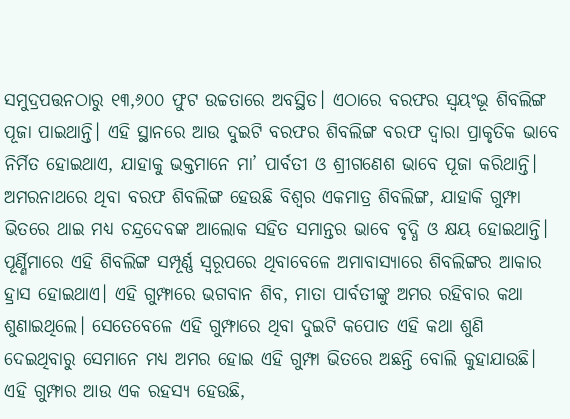ସମୁଦ୍ରପତ୍ତନଠାରୁ ୧୩,୬୦୦ ଫୁଟ ଉଚ୍ଚତାରେ ଅବସ୍ଥିତ। ଏଠାରେ ବରଫର ସ୍ବୟଂଭୂ ଶିବଲିଙ୍ଗ ପୂଜା ପାଇଥାନ୍ତି। ଏହି ସ୍ଥାନରେ ଆଉ ଦୁଇଟି ବରଫର ଶିବଲିଙ୍ଗ ବରଫ ଦ୍ବାରା ପ୍ରାକୃତିକ ଭାବେ ନିର୍ମିତ ହୋଇଥାଏ, ଯାହାକୁ ଭକ୍ତମାନେ ମା’ ପାର୍ବତୀ ଓ ଶ୍ରୀଗଣେଶ ଭାବେ ପୂଜା କରିଥାନ୍ତି। ଅମରନାଥରେ ଥିବା ବରଫ ଶିବଲିଙ୍ଗ ହେଉଛି ବିଶ୍ବର ଏକମାତ୍ର ଶିବଲିଙ୍ଗ, ଯାହାକି ଗୁମ୍ଫା ଭିତରେ ଥାଇ ମଧ୍ୟ ଚନ୍ଦ୍ରଦେବଙ୍କ ଆଲୋକ ସହିତ ସମାନ୍ତର ଭାବେ ବୃଦ୍ଧି ଓ କ୍ଷୟ ହୋଇଥାନ୍ତି। ପୂର୍ଣ୍ଣିମାରେ ଏହି ଶିବଲିଙ୍ଗ ସମ୍ପୂର୍ଣ୍ଣ ସ୍ବରୂପରେ ଥିବାବେଳେ ଅମାବାସ୍ୟାରେ ଶିବଲିଙ୍ଗର ଆକାର ହ୍ରାସ ହୋଇଥାଏ। ଏହି ଗୁମ୍ଫାରେ ଭଗବାନ ଶିବ, ମାତା ପାର୍ବତୀଙ୍କୁ ଅମର ରହିବାର କଥା ଶୁଣାଇଥିଲେ। ସେତେବେଳେ ଏହି ଗୁମ୍ଫାରେ ଥିବା ଦୁଇଟି କପୋତ ଏହି କଥା ଶୁଣି ଦେଇଥିବାରୁ ସେମାନେ ମଧ୍ୟ ଅମର ହୋଇ ଏହି ଗୁମ୍ଫା ଭିତରେ ଅଛନ୍ତି ବୋଲି କୁହାଯାଉଛି। ଏହି ଗୁମ୍ଫାର ଆଉ ଏକ ରହସ୍ୟ ହେଉଛି,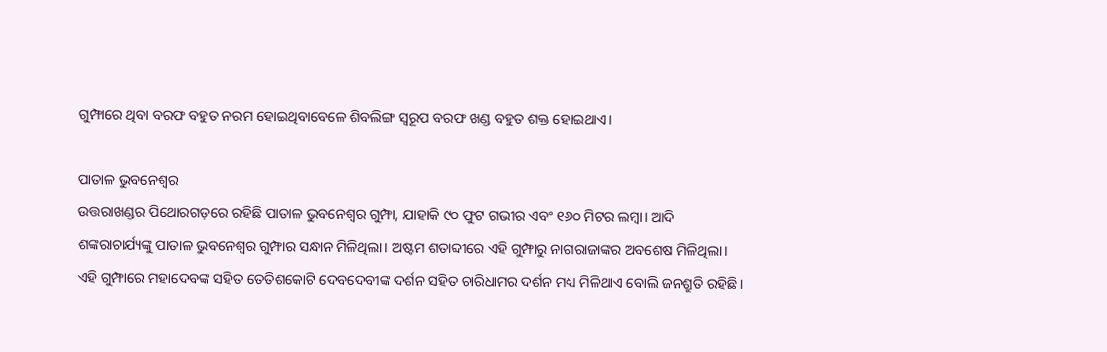ଗୁମ୍ଫାରେ ଥିବା ବରଫ ବହୁତ ନରମ ହୋଇଥିବାବେଳେ ଶିବଲିଙ୍ଗ ସ୍ବରୂପ ବରଫ ଖଣ୍ଡ ବହୁତ ଶକ୍ତ ହୋଇଥାଏ।

ପାତାଳ ଭୁବନେଶ୍ବର
ଉତ୍ତରାଖଣ୍ଡର ପିଥୋରଗଡ଼ରେ ରହିଛି ପାତାଳ ଭୁବନେଶ୍ବର ଗୁମ୍ଫା, ଯାହାକି ୯୦ ଫୁଟ ଗଭୀର ଏବଂ ୧୬୦ ମିଟର ଲମ୍ବା। ଆଦି ଶଙ୍କରାଚାର୍ଯ୍ୟଙ୍କୁ ପାତାଳ ଭୁବନେଶ୍ବର ଗୁମ୍ଫାର ସନ୍ଧାନ ମିଳିଥିଲା। ଅଷ୍ଟମ ଶତାବ୍ଦୀରେ ଏହି ଗୁମ୍ଫାରୁ ନାଗରାଜାଙ୍କର ଅବଶେଷ ମିଳିଥିଲା। ଏହି ଗୁମ୍ଫାରେ ମହାଦେବଙ୍କ ସହିତ ତେତିଶକୋଟି ଦେବଦେବୀଙ୍କ ଦର୍ଶନ ସହିତ ଚାରିଧାମର ଦର୍ଶନ ମଧ୍ୟ ମିଳିଥାଏ ବୋଲି ଜନଶ୍ରୁତି ରହିଛି।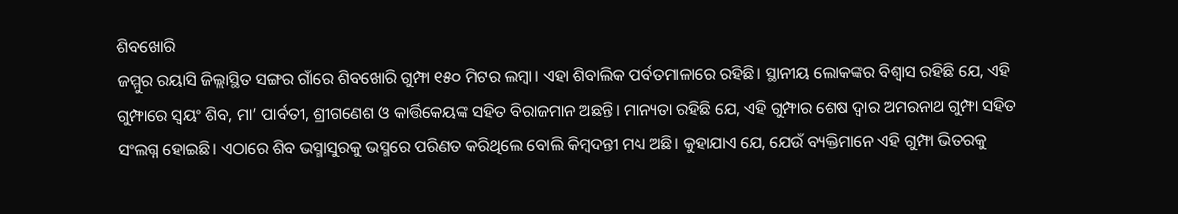ଶିବଖୋରି
ଜମ୍ମୁର ରୟାସି ଜିଲ୍ଲାସ୍ଥିତ ସଙ୍ଗର ଗାଁରେ ଶିବଖୋରି ଗୁମ୍ଫା ୧୫୦ ମିଟର ଲମ୍ବା। ଏହା ଶିବାଲିକ ପର୍ବତମାଳାରେ ରହିଛି। ସ୍ଥାନୀୟ ଲୋକଙ୍କର ବିଶ୍ବାସ ରହିଛି ଯେ, ଏହି ଗୁମ୍ଫାରେ ସ୍ବୟଂ ଶିବ, ମା’ ପାର୍ବତୀ, ଶ୍ରୀଗଣେଶ ଓ କାର୍ତ୍ତିକେୟଙ୍କ ସହିତ ବିରାଜମାନ ଅଛନ୍ତି। ମାନ୍ୟତା ରହିଛି ଯେ, ଏହି ଗୁମ୍ଫାର ଶେଷ ଦ୍ବାର ଅମରନାଥ ଗୁମ୍ଫା ସହିତ ସଂଲଗ୍ନ ହୋଇଛି। ଏଠାରେ ଶିବ ଭସ୍ମାସୁରକୁ ଭସ୍ମରେ ପରିଣତ କରିଥିଲେ ବୋଲି କିମ୍ବଦନ୍ତୀ ମଧ୍ୟ ଅଛି। କୁହାଯାଏ ଯେ, ଯେଉଁ ବ୍ୟକ୍ତିମାନେ ଏହି ଗୁମ୍ଫା ଭିତରକୁ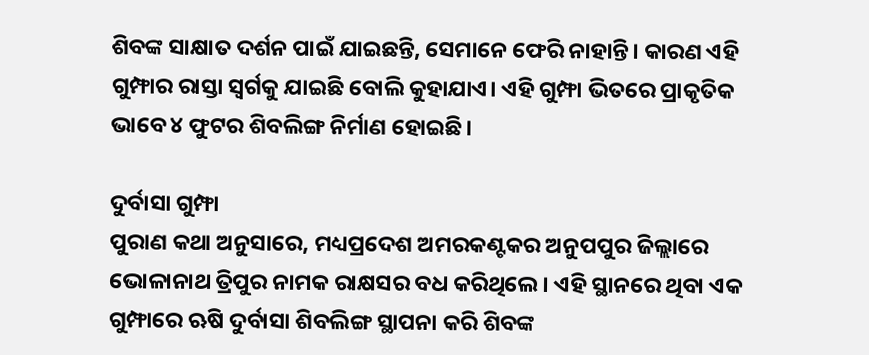ଶିବଙ୍କ ସାକ୍ଷାତ ଦର୍ଶନ ପାଇଁ ଯାଇଛନ୍ତି, ସେମାନେ ଫେରି ନାହାନ୍ତି। କାରଣ ଏହି ଗୁମ୍ଫାର ରାସ୍ତା ସ୍ବର୍ଗକୁ ଯାଇଛି ବୋଲି କୁହାଯାଏ। ଏହି ଗୁମ୍ଫା ଭିତରେ ପ୍ରାକୃତିକ ଭାବେ ୪ ଫୁଟର ଶିବଲିଙ୍ଗ ନିର୍ମାଣ ହୋଇଛି।

ଦୁର୍ବାସା ଗୁମ୍ଫା
ପୁରାଣ କଥା ଅନୁସାରେ, ମଧ୍ୟପ୍ରଦେଶ ଅମରକଣ୍ଟକର ଅନୁପପୁର ଜିଲ୍ଲାରେ ଭୋଳାନାଥ ତ୍ରିପୁର ନାମକ ରାକ୍ଷସର ବଧ କରିଥିଲେ। ଏହି ସ୍ଥାନରେ ଥିବା ଏକ ଗୁମ୍ଫାରେ ଋଷି ଦୁର୍ବାସା ଶିବଲିଙ୍ଗ ସ୍ଥାପନା କରି ଶିବଙ୍କ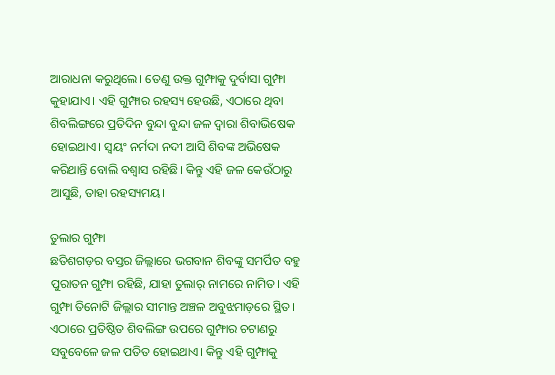ଆରାଧନା କରୁଥିଲେ। ତେଣୁ ଉକ୍ତ ଗୁମ୍ଫାକୁ ଦୁର୍ବାସା ଗୁମ୍ଫା କୁହାଯାଏ। ଏହି ଗୁମ୍ଫାର ରହସ୍ୟ ହେଉଛି, ଏଠାରେ ଥିବା ଶିବଲିଙ୍ଗରେ ପ୍ରତିଦିନ ବୁନ୍ଦା ବୁନ୍ଦା ଜଳ ଦ୍ବାରା ଶିବାଭିଷେକ ହୋଇଥାଏ। ସ୍ବୟଂ ନର୍ମଦା ନଦୀ ଆସି ଶିବଙ୍କ ଅଭିଷେକ କରିଥାନ୍ତି ବୋଲି ବଶ୍ବାସ ରହିଛି। କିନ୍ତୁ ଏହି ଜଳ କେଉଁଠାରୁ ଆସୁଛି, ତାହା ରହସ୍ୟମୟ।

ତୁଲାର ଗୁମ୍ଫା
ଛତିଶଗଡ଼ର ବସ୍ତର ଜିଲ୍ଲାରେ ଭଗବାନ ଶିବଙ୍କୁ ସମର୍ପିତ ବହୁ ପୁରାତନ ଗୁମ୍ଫା ରହିଛି, ଯାହା ତୁଲାର୍‌ ନାମରେ ନାମିତ। ଏହି ଗୁମ୍ଫା ତିନୋଟି ଜିଲ୍ଲାର ସୀମାନ୍ତ ଅଞ୍ଚଳ ଅବୁଝମାଡ଼ରେ ସ୍ଥିତ। ଏଠାରେ ପ୍ରତିଷ୍ଠିତ ଶିବଲିଙ୍ଗ ଉପରେ ଗୁମ୍ଫାର ଚଟାଣରୁ ସବୁବେଳେ ଜଳ ପତିତ ହୋଇଥାଏ। କିନ୍ତୁ ଏହି ଗୁମ୍ଫାକୁ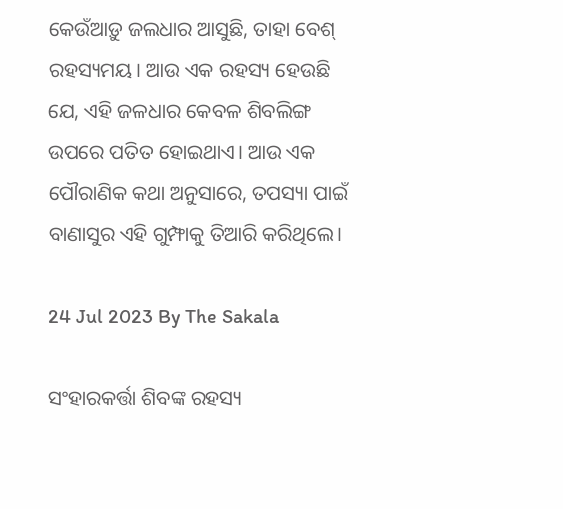କେଉଁଆଡ଼ୁ ଜଲଧାର ଆସୁଛି, ତାହା ବେଶ୍‌ ରହସ୍ୟମୟ। ଆଉ ଏକ ରହସ୍ୟ ହେଉଛି ଯେ, ଏହି ଜଳଧାର କେବଳ ଶିବଲିଙ୍ଗ ଉପରେ ପତିତ ହୋଇଥାଏ। ଆଉ ଏକ ପୌରାଣିକ କଥା ଅନୁସାରେ, ତପସ୍ୟା ପାଇଁ ବାଣାସୁର ଏହି ଗୁମ୍ଫାକୁ ତିଆରି କରିଥିଲେ।

24 Jul 2023 By The Sakala

ସଂହାରକର୍ତ୍ତା ଶିବଙ୍କ ରହସ୍ୟ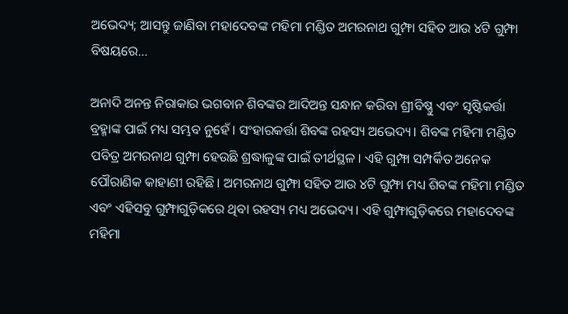ଅଭେଦ୍ୟ; ଆସନ୍ତୁ ଜାଣିବା ମହାଦେବଙ୍କ ମହିମା ମଣ୍ଡିତ ଅମରନାଥ ଗୁମ୍ଫା ସହିତ ଆଉ ୪ଟି ଗୁମ୍ଫା ବିଷୟରେ…

ଅନାଦି ଅନନ୍ତ ନିରାକାର ଭଗବାନ ଶିବଙ୍କର ଆଦିଅନ୍ତ ସନ୍ଧାନ କରିବା ଶ୍ରୀବିଷ୍ଣୁ ଏବଂ ସୃଷ୍ଟିକର୍ତ୍ତା ବ୍ରହ୍ମାଙ୍କ ପାଇଁ ମଧ୍ୟ ସମ୍ଭବ ନୁହେଁ। ସଂହାରକର୍ତ୍ତା ଶିବଙ୍କ ରହସ୍ୟ ଅଭେଦ୍ୟ। ଶିବଙ୍କ ମହିମା ମଣ୍ଡିତ ପବିତ୍ର ଅମରନାଥ ଗୁମ୍ଫା ହେଉଛି ଶ୍ରଦ୍ଧାଳୁଙ୍କ ପାଇଁ ତୀର୍ଥସ୍ଥଳ। ଏହି ଗୁମ୍ଫା ସମ୍ପର୍କିତ ଅନେକ ପୌରାଣିକ କାହାଣୀ ରହିଛି। ଅମରନାଥ ଗୁମ୍ଫା ସହିତ ଆଉ ୪ଟି ଗୁମ୍ଫା ମଧ୍ୟ ଶିବଙ୍କ ମହିମା ମଣ୍ଡିତ ଏବଂ ଏହିସବୁ ଗୁମ୍ଫାଗୁଡ଼ିକରେ ଥିବା ରହସ୍ୟ ମଧ୍ୟ ଅଭେଦ୍ୟ। ଏହି ଗୁମ୍ଫାଗୁଡ଼ିକରେ ମହାଦେବଙ୍କ ମହିମା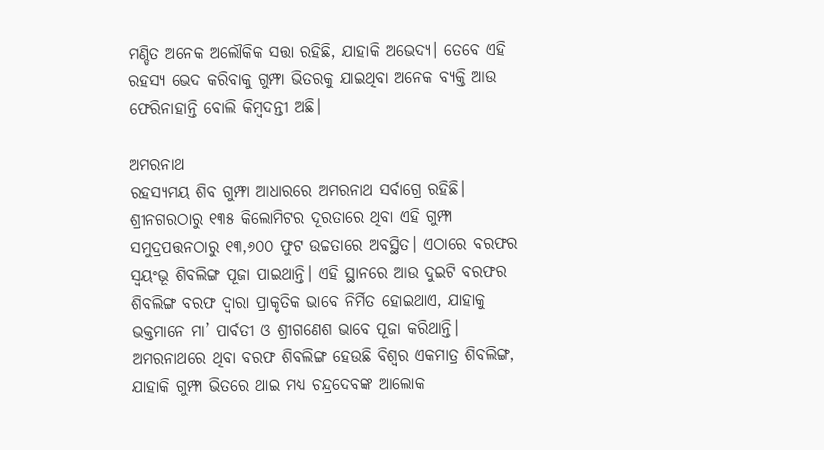ମଣ୍ଡିତ ଅନେକ ଅଲୌକିକ ସତ୍ତା ରହିଛି, ଯାହାକି ଅଭେଦ୍ୟ। ତେବେ ଏହି ରହସ୍ୟ ଭେଦ କରିବାକୁ ଗୁମ୍ଫା ଭିତରକୁ ଯାଇଥିବା ଅନେକ ବ୍ୟକ୍ତି ଆଉ ଫେରିନାହାନ୍ତି ବୋଲି କିମ୍ବଦନ୍ତୀ ଅଛି।

ଅମରନାଥ
ରହସ୍ୟମୟ ଶିବ ଗୁମ୍ଫା ଆଧାରରେ ଅମରନାଥ ସର୍ବାଗ୍ରେ ରହିଛି। ଶ୍ରୀନଗରଠାରୁ ୧୩୫ କିଲୋମିଟର ଦୂରତାରେ ଥିବା ଏହି ଗୁମ୍ଫା ସମୁଦ୍ରପତ୍ତନଠାରୁ ୧୩,୬୦୦ ଫୁଟ ଉଚ୍ଚତାରେ ଅବସ୍ଥିତ। ଏଠାରେ ବରଫର ସ୍ବୟଂଭୂ ଶିବଲିଙ୍ଗ ପୂଜା ପାଇଥାନ୍ତି। ଏହି ସ୍ଥାନରେ ଆଉ ଦୁଇଟି ବରଫର ଶିବଲିଙ୍ଗ ବରଫ ଦ୍ବାରା ପ୍ରାକୃତିକ ଭାବେ ନିର୍ମିତ ହୋଇଥାଏ, ଯାହାକୁ ଭକ୍ତମାନେ ମା’ ପାର୍ବତୀ ଓ ଶ୍ରୀଗଣେଶ ଭାବେ ପୂଜା କରିଥାନ୍ତି। ଅମରନାଥରେ ଥିବା ବରଫ ଶିବଲିଙ୍ଗ ହେଉଛି ବିଶ୍ବର ଏକମାତ୍ର ଶିବଲିଙ୍ଗ, ଯାହାକି ଗୁମ୍ଫା ଭିତରେ ଥାଇ ମଧ୍ୟ ଚନ୍ଦ୍ରଦେବଙ୍କ ଆଲୋକ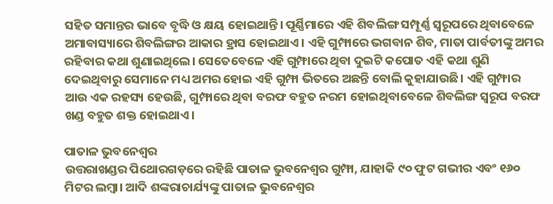ସହିତ ସମାନ୍ତର ଭାବେ ବୃଦ୍ଧି ଓ କ୍ଷୟ ହୋଇଥାନ୍ତି। ପୂର୍ଣ୍ଣିମାରେ ଏହି ଶିବଲିଙ୍ଗ ସମ୍ପୂର୍ଣ୍ଣ ସ୍ବରୂପରେ ଥିବାବେଳେ ଅମାବାସ୍ୟାରେ ଶିବଲିଙ୍ଗର ଆକାର ହ୍ରାସ ହୋଇଥାଏ। ଏହି ଗୁମ୍ଫାରେ ଭଗବାନ ଶିବ, ମାତା ପାର୍ବତୀଙ୍କୁ ଅମର ରହିବାର କଥା ଶୁଣାଇଥିଲେ। ସେତେବେଳେ ଏହି ଗୁମ୍ଫାରେ ଥିବା ଦୁଇଟି କପୋତ ଏହି କଥା ଶୁଣି ଦେଇଥିବାରୁ ସେମାନେ ମଧ୍ୟ ଅମର ହୋଇ ଏହି ଗୁମ୍ଫା ଭିତରେ ଅଛନ୍ତି ବୋଲି କୁହାଯାଉଛି। ଏହି ଗୁମ୍ଫାର ଆଉ ଏକ ରହସ୍ୟ ହେଉଛି, ଗୁମ୍ଫାରେ ଥିବା ବରଫ ବହୁତ ନରମ ହୋଇଥିବାବେଳେ ଶିବଲିଙ୍ଗ ସ୍ବରୂପ ବରଫ ଖଣ୍ଡ ବହୁତ ଶକ୍ତ ହୋଇଥାଏ।

ପାତାଳ ଭୁବନେଶ୍ବର
ଉତ୍ତରାଖଣ୍ଡର ପିଥୋରଗଡ଼ରେ ରହିଛି ପାତାଳ ଭୁବନେଶ୍ବର ଗୁମ୍ଫା, ଯାହାକି ୯୦ ଫୁଟ ଗଭୀର ଏବଂ ୧୬୦ ମିଟର ଲମ୍ବା। ଆଦି ଶଙ୍କରାଚାର୍ଯ୍ୟଙ୍କୁ ପାତାଳ ଭୁବନେଶ୍ବର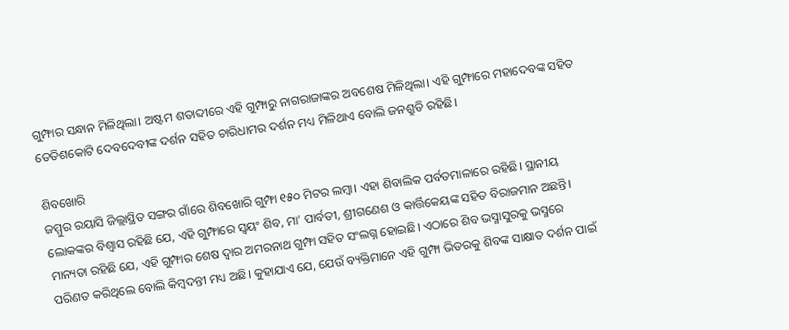ଗୁମ୍ଫାର ସନ୍ଧାନ ମିଳିଥିଲା। ଅଷ୍ଟମ ଶତାବ୍ଦୀରେ ଏହି ଗୁମ୍ଫାରୁ ନାଗରାଜାଙ୍କର ଅବଶେଷ ମିଳିଥିଲା। ଏହି ଗୁମ୍ଫାରେ ମହାଦେବଙ୍କ ସହିତ ତେତିଶକୋଟି ଦେବଦେବୀଙ୍କ ଦର୍ଶନ ସହିତ ଚାରିଧାମର ଦର୍ଶନ ମଧ୍ୟ ମିଳିଥାଏ ବୋଲି ଜନଶ୍ରୁତି ରହିଛି।

ଶିବଖୋରି
ଜମ୍ମୁର ରୟାସି ଜିଲ୍ଲାସ୍ଥିତ ସଙ୍ଗର ଗାଁରେ ଶିବଖୋରି ଗୁମ୍ଫା ୧୫୦ ମିଟର ଲମ୍ବା। ଏହା ଶିବାଲିକ ପର୍ବତମାଳାରେ ରହିଛି। ସ୍ଥାନୀୟ ଲୋକଙ୍କର ବିଶ୍ବାସ ରହିଛି ଯେ, ଏହି ଗୁମ୍ଫାରେ ସ୍ବୟଂ ଶିବ, ମା’ ପାର୍ବତୀ, ଶ୍ରୀଗଣେଶ ଓ କାର୍ତ୍ତିକେୟଙ୍କ ସହିତ ବିରାଜମାନ ଅଛନ୍ତି। ମାନ୍ୟତା ରହିଛି ଯେ, ଏହି ଗୁମ୍ଫାର ଶେଷ ଦ୍ବାର ଅମରନାଥ ଗୁମ୍ଫା ସହିତ ସଂଲଗ୍ନ ହୋଇଛି। ଏଠାରେ ଶିବ ଭସ୍ମାସୁରକୁ ଭସ୍ମରେ ପରିଣତ କରିଥିଲେ ବୋଲି କିମ୍ବଦନ୍ତୀ ମଧ୍ୟ ଅଛି। କୁହାଯାଏ ଯେ, ଯେଉଁ ବ୍ୟକ୍ତିମାନେ ଏହି ଗୁମ୍ଫା ଭିତରକୁ ଶିବଙ୍କ ସାକ୍ଷାତ ଦର୍ଶନ ପାଇଁ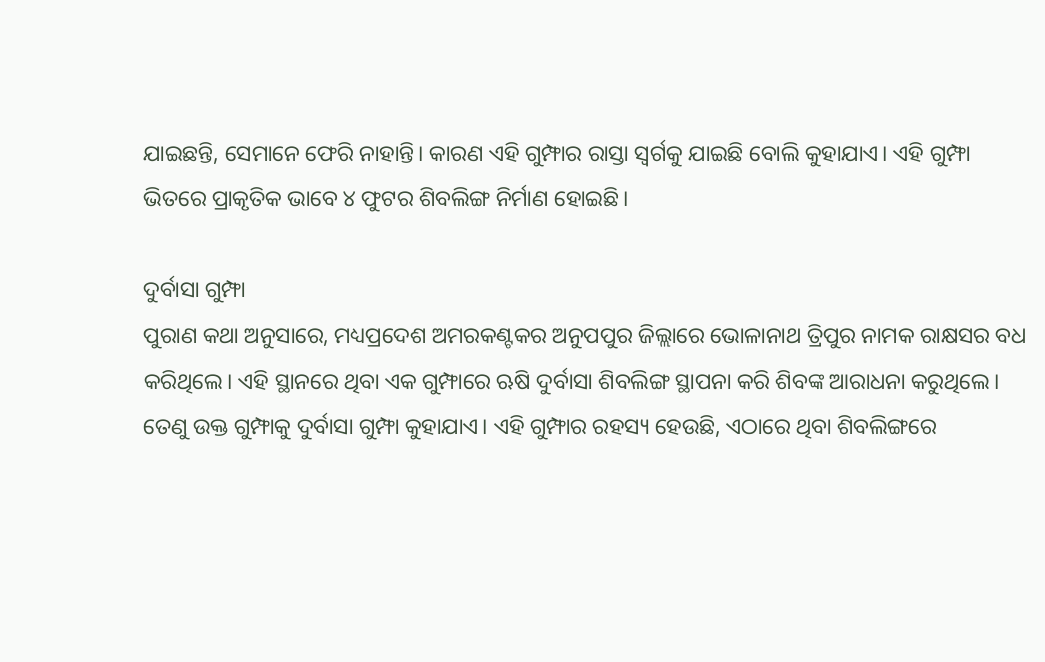ଯାଇଛନ୍ତି, ସେମାନେ ଫେରି ନାହାନ୍ତି। କାରଣ ଏହି ଗୁମ୍ଫାର ରାସ୍ତା ସ୍ବର୍ଗକୁ ଯାଇଛି ବୋଲି କୁହାଯାଏ। ଏହି ଗୁମ୍ଫା ଭିତରେ ପ୍ରାକୃତିକ ଭାବେ ୪ ଫୁଟର ଶିବଲିଙ୍ଗ ନିର୍ମାଣ ହୋଇଛି।

ଦୁର୍ବାସା ଗୁମ୍ଫା
ପୁରାଣ କଥା ଅନୁସାରେ, ମଧ୍ୟପ୍ରଦେଶ ଅମରକଣ୍ଟକର ଅନୁପପୁର ଜିଲ୍ଲାରେ ଭୋଳାନାଥ ତ୍ରିପୁର ନାମକ ରାକ୍ଷସର ବଧ କରିଥିଲେ। ଏହି ସ୍ଥାନରେ ଥିବା ଏକ ଗୁମ୍ଫାରେ ଋଷି ଦୁର୍ବାସା ଶିବଲିଙ୍ଗ ସ୍ଥାପନା କରି ଶିବଙ୍କ ଆରାଧନା କରୁଥିଲେ। ତେଣୁ ଉକ୍ତ ଗୁମ୍ଫାକୁ ଦୁର୍ବାସା ଗୁମ୍ଫା କୁହାଯାଏ। ଏହି ଗୁମ୍ଫାର ରହସ୍ୟ ହେଉଛି, ଏଠାରେ ଥିବା ଶିବଲିଙ୍ଗରେ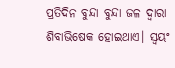ପ୍ରତିଦିନ ବୁନ୍ଦା ବୁନ୍ଦା ଜଳ ଦ୍ବାରା ଶିବାଭିଷେକ ହୋଇଥାଏ। ସ୍ବୟଂ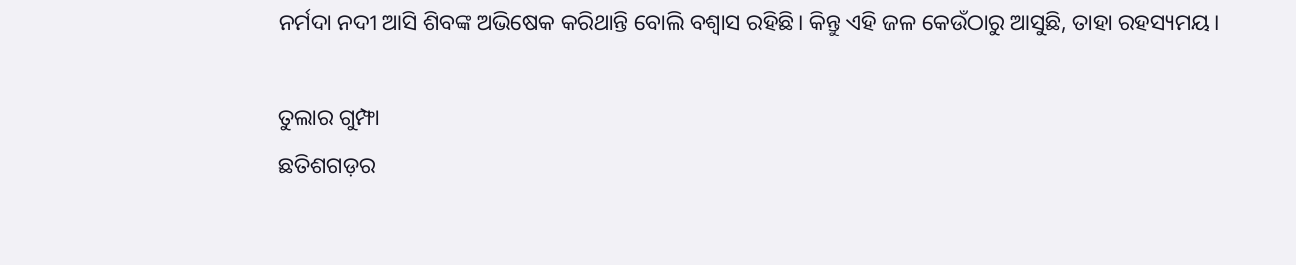ନର୍ମଦା ନଦୀ ଆସି ଶିବଙ୍କ ଅଭିଷେକ କରିଥାନ୍ତି ବୋଲି ବଶ୍ବାସ ରହିଛି। କିନ୍ତୁ ଏହି ଜଳ କେଉଁଠାରୁ ଆସୁଛି, ତାହା ରହସ୍ୟମୟ।

ତୁଲାର ଗୁମ୍ଫା
ଛତିଶଗଡ଼ର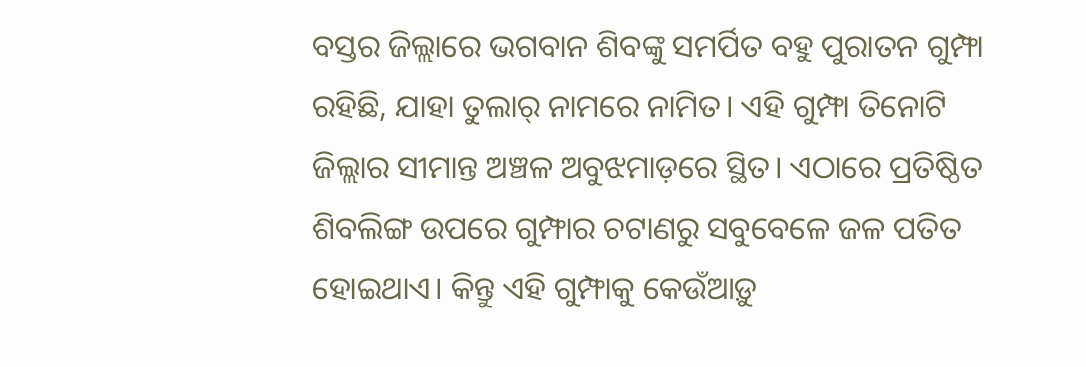ବସ୍ତର ଜିଲ୍ଲାରେ ଭଗବାନ ଶିବଙ୍କୁ ସମର୍ପିତ ବହୁ ପୁରାତନ ଗୁମ୍ଫା ରହିଛି, ଯାହା ତୁଲାର୍‌ ନାମରେ ନାମିତ। ଏହି ଗୁମ୍ଫା ତିନୋଟି ଜିଲ୍ଲାର ସୀମାନ୍ତ ଅଞ୍ଚଳ ଅବୁଝମାଡ଼ରେ ସ୍ଥିତ। ଏଠାରେ ପ୍ରତିଷ୍ଠିତ ଶିବଲିଙ୍ଗ ଉପରେ ଗୁମ୍ଫାର ଚଟାଣରୁ ସବୁବେଳେ ଜଳ ପତିତ ହୋଇଥାଏ। କିନ୍ତୁ ଏହି ଗୁମ୍ଫାକୁ କେଉଁଆଡ଼ୁ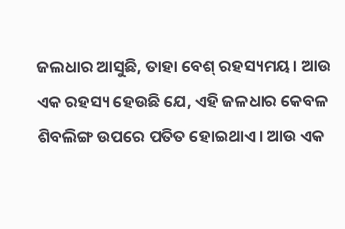ଜଲଧାର ଆସୁଛି, ତାହା ବେଶ୍‌ ରହସ୍ୟମୟ। ଆଉ ଏକ ରହସ୍ୟ ହେଉଛି ଯେ, ଏହି ଜଳଧାର କେବଳ ଶିବଲିଙ୍ଗ ଉପରେ ପତିତ ହୋଇଥାଏ। ଆଉ ଏକ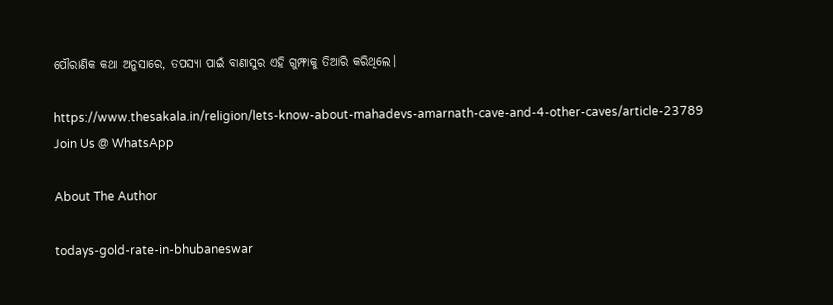ପୌରାଣିକ କଥା ଅନୁସାରେ, ତପସ୍ୟା ପାଇଁ ବାଣାସୁର ଏହି ଗୁମ୍ଫାକୁ ତିଆରି କରିଥିଲେ।

https://www.thesakala.in/religion/lets-know-about-mahadevs-amarnath-cave-and-4-other-caves/article-23789
Join Us @ WhatsApp

About The Author

todays-gold-rate-in-bhubaneswar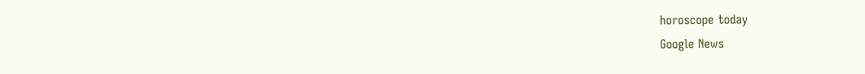horoscope today
Google News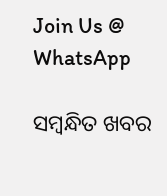Join Us @ WhatsApp

ସମ୍ବନ୍ଧିତ ଖବର